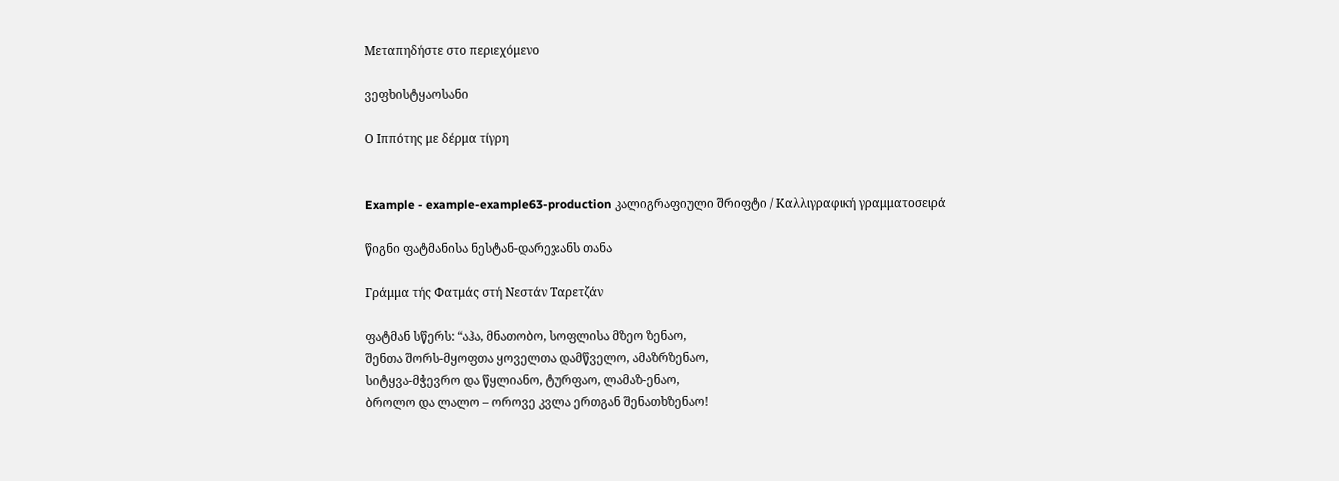Μεταπηδήστε στο περιεχόμενο

ვეფხისტყაოსანი

Ο Ιππότης με δέρμα τίγρη


Example - example-example63-production კალიგრაფიული შრიფტი / Καλλιγραφική γραμματοσειρά

წიგნი ფატმანისა ნესტან-დარეჯანს თანა

Γράμμα τής Φατμάς στή Νεστάν Ταρετζάν

ფატმან სწერს: “აჰა, მნათობო, სოფლისა მზეო ზენაო,
შენთა შორს-მყოფთა ყოველთა დამწველო, ამაზრზენაო,
სიტყვა-მჭევრო და წყლიანო, ტურფაო, ლამაზ-ენაო,
ბროლო და ლალო – ოროვე კვლა ერთგან შენათხზენაო!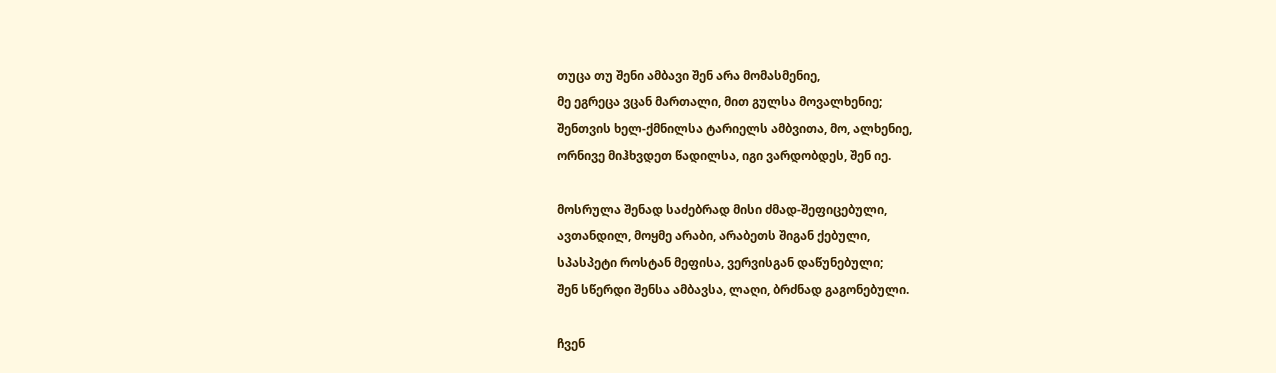თუცა თუ შენი ამბავი შენ არა მომასმენიე,
მე ეგრეცა ვცან მართალი, მით გულსა მოვალხენიე;
შენთვის ხელ-ქმნილსა ტარიელს ამბვითა, მო, ალხენიე,
ორნივე მიჰხვდეთ წადილსა, იგი ვარდობდეს, შენ იე.

მოსრულა შენად საძებრად მისი ძმად-შეფიცებული,
ავთანდილ, მოყმე არაბი, არაბეთს შიგან ქებული,
სპასპეტი როსტან მეფისა, ვერვისგან დაწუნებული;
შენ სწერდი შენსა ამბავსა, ლაღი, ბრძნად გაგონებული.

ჩვენ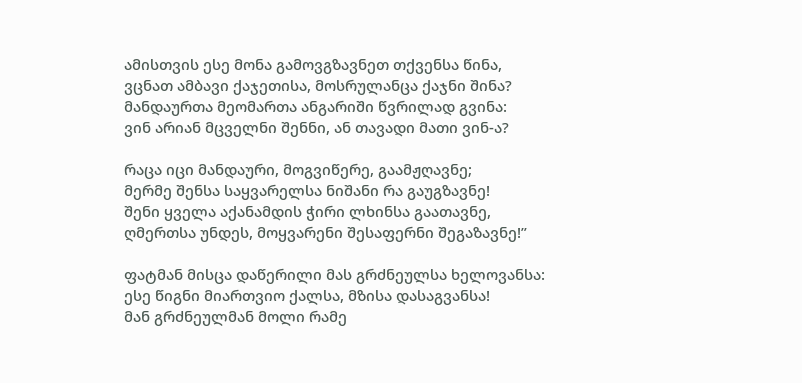ამისთვის ესე მონა გამოვგზავნეთ თქვენსა წინა,
ვცნათ ამბავი ქაჯეთისა, მოსრულანცა ქაჯნი შინა?
მანდაურთა მეომართა ანგარიში წვრილად გვინა:
ვინ არიან მცველნი შენნი, ან თავადი მათი ვინ-ა?

რაცა იცი მანდაური, მოგვიწერე, გაამჟღავნე;
მერმე შენსა საყვარელსა ნიშანი რა გაუგზავნე!
შენი ყველა აქანამდის ჭირი ლხინსა გაათავნე,
ღმერთსა უნდეს, მოყვარენი შესაფერნი შეგაზავნე!”

ფატმან მისცა დაწერილი მას გრძნეულსა ხელოვანსა:
ესე წიგნი მიართვიო ქალსა, მზისა დასაგვანსა!
მან გრძნეულმან მოლი რამე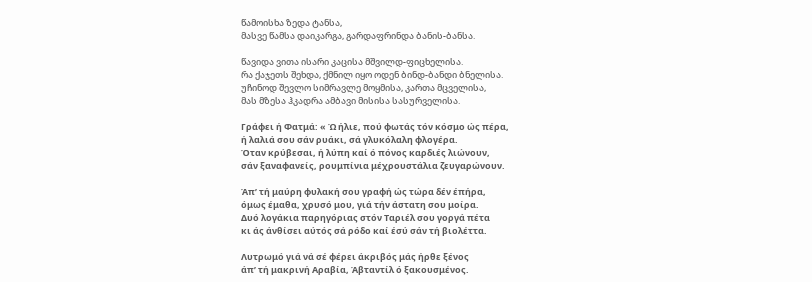წამოისხა ზედა ტანსა,
მასვე წამსა დაიკარგა, გარდაფრინდა ბანის-ბანსა.

წავიდა ვითა ისარი კაცისა მშვილდ-ფიცხელისა.
რა ქაჯეთს შეხდა, ქმნილ იყო ოდენ ბინდ-ბანდი ბნელისა.
უჩინოდ შევლო სიმრავლე მოყმისა, კართა მცველისა,
მას მზესა ჰკადრა ამბავი მისისა სასურველისა.

Γράφει ή Φατμά: « Ώ ήλιε, πού φωτάς τόν κόσμο ώς πέρα,
ή λαλιά σου σάν ρυάκι, σά γλυκόλαλη φλογέρα.
Όταν κρύβεσαι, ή λύπη καί ό πόνος καρδιές λιώνουν,
σάν ξαναφανείς, ρουμπίνια μέχρουστάλια ζευγαρώνουν.

Άπ’ τή μαύρη φυλακή σου γραφή ώς τώρα δέν έπήρα,
όμως έμαθα, χρυσό μου, γιά τήν άστατη σου μοίρα.
Δυό λογάκια παρηγόριας στόν Ταριέλ σου γοργά πέτα
κι άς άνθίσει αύτός σά ρόδο καί έσύ σάν τή βιολέττα.

Λυτρωμό γιά νά σέ φέρει άκριβός μάς ήρθε ξένος
άπ’ τή μακρινή Αραβία, Άβταντίλ ό ξακουσμένος.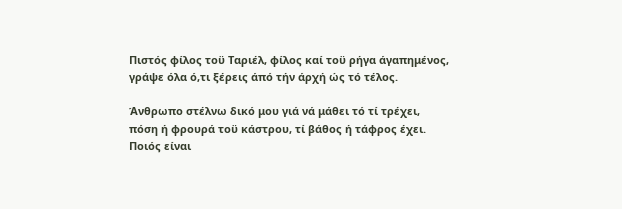Πιστός φίλος τοϋ Ταριέλ, φίλος καί τοϋ ρήγα άγαπημένος,
γράψε όλα ό,τι ξέρεις άπό τήν άρχή ώς τό τέλος.

Άνθρωπο στέλνω δικό μου γιά νά μάθει τό τί τρέχει,
πόση ή φρουρά τοϋ κάστρου, τί βάθος ή τάφρος έχει.
Ποιός είναι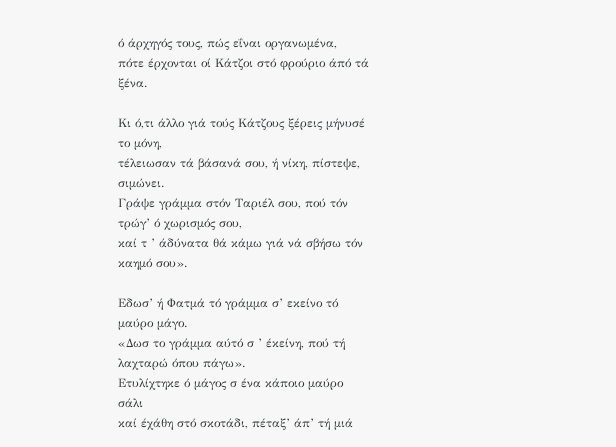ό άρχηγός τους, πώς εΐναι οργανωμένα,
πότε έρχονται οί Κάτζοι στό φρούριο άπό τά ξένα.

Κι ό,τι άλλο γιά τούς Κάτζους ξέρεις μήνυσέ το μόνη,
τέλειωσαν τά βάσανά σου, ή νίκη, πίστεψε, σιμώνει.
Γράψε γράμμα στόν Ταριέλ σου, πού τόν τρώγ’ ό χωρισμός σου,
καί τ ’ άδύνατα θά κάμω γιά νά σβήσω τόν καημό σου».

Εδωσ’ ή Φατμά τό γράμμα σ’ εκείνο τό μαύρο μάγο.
«Δωσ το γράμμα αύτό σ ’ έκείνη, πού τή λαχταρώ όπου πάγω».
Ετυλίχτηκε ό μάγος σ ένα κάποιο μαύρο σάλι
καί έχάθη στό σκοτάδι, πέταξ’ άπ’ τή μιά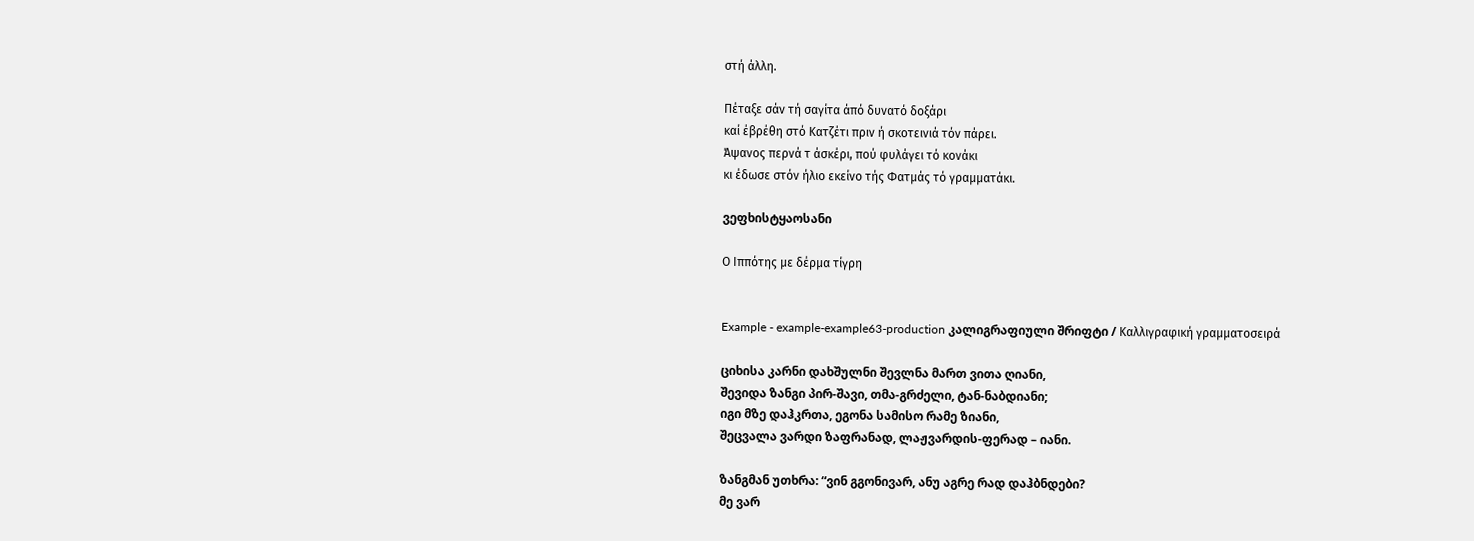στή άλλη.

Πέταξε σάν τή σαγίτα άπό δυνατό δοξάρι
καί έβρέθη στό Κατζέτι πριν ή σκοτεινιά τόν πάρει.
Άψανος περνά τ άσκέρι, πού φυλάγει τό κονάκι
κι έδωσε στόν ήλιο εκείνο τής Φατμάς τό γραμματάκι.

ვეფხისტყაოსანი

Ο Ιππότης με δέρμα τίγρη


Example - example-example63-production კალიგრაფიული შრიფტი / Καλλιγραφική γραμματοσειρά

ციხისა კარნი დახშულნი შევლნა მართ ვითა ღიანი,
შევიდა ზანგი პირ-შავი, თმა-გრძელი, ტან-ნაბდიანი;
იგი მზე დაჰკრთა, ეგონა სამისო რამე ზიანი,
შეცვალა ვარდი ზაფრანად, ლაჟვარდის-ფერად – იანი.

ზანგმან უთხრა: “ვინ გგონივარ, ანუ აგრე რად დაჰბნდები?
მე ვარ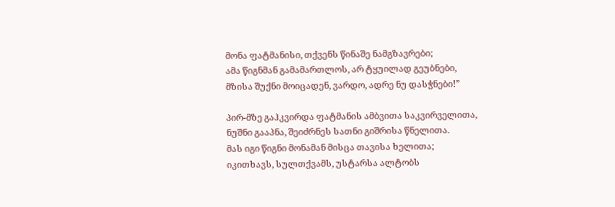მონა ფატმანისი, თქვენს წინაშე ნამგზავრები;
ამა წიგნმან გამამართლოს, არ ტყუილად გეუბნები,
მზისა შუქნი მოიცადენ, ვარდო, ადრე ნუ დასჭნები!”

პირ-მზე გაჰკვირდა ფატმანის ამბვითა საკვირველითა,
ნუშნი გააპნა, შეიძრნეს სათნი გიშრისა წნელითა.
მას იგი წიგნი მონამან მისცა თავისა ხელითა;
იკითხავს, სულთქვამს, უსტარსა ალტობს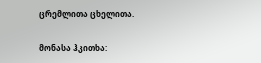ცრემლითა ცხელითა.

მონასა ჰკითხა: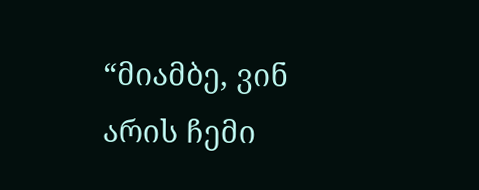“მიამბე, ვინ არის ჩემი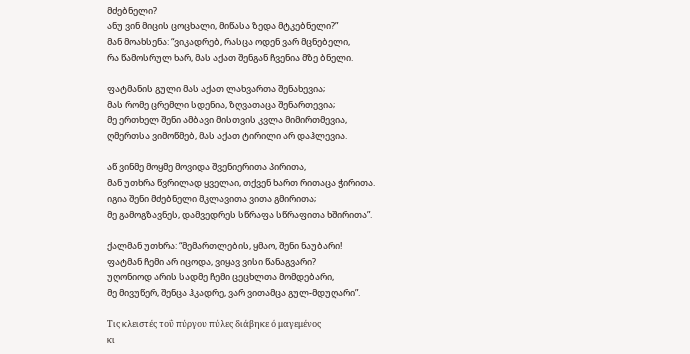მძებნელი?
ანუ ვინ მიცის ცოცხალი, მიწასა ზედა მტკებნელი?”
მან მოახსენა: “ვიკადრებ, რასცა ოდენ ვარ მცნებელი,
რა წამოსრულ ხარ, მას აქათ შენგან ჩვენია მზე ბნელი.

ფატმანის გული მას აქათ ლახვართა შენახევია;
მას რომე ცრემლი სდენია, ზღვათაცა შენართევია;
მე ერთხელ შენი ამბავი მისთვის კვლა მიმირთმევია,
ღმერთსა ვიმოწმებ, მას აქათ ტირილი არ დაჰლევია.

აწ ვინმე მოყმე მოვიდა შვენიერითა პირითა,
მან უთხრა წვრილად ყველაი, თქვენ ხართ რითაცა ჭირითა.
იგია შენი მძებნელი მკლავითა ვითა გმირითა;
მე გამოგზავნეს, დამვედრეს სწრაფა სწრაფითა ხშირითა”.

ქალმან უთხრა: “მემართლების, ყმაო, შენი ნაუბარი!
ფატმან ჩემი არ იცოდა, ვიყავ ვისი წანაგვარი?
უღონიოდ არის სადმე ჩემი ცეცხლთა მომდებარი,
მე მივუწერ, შენცა ჰკადრე, ვარ ვითამცა გულ-მდუღარი”.

Τις κλειστές τοΰ πύργου πύλες διάβηκε ό μαγεμένος
κι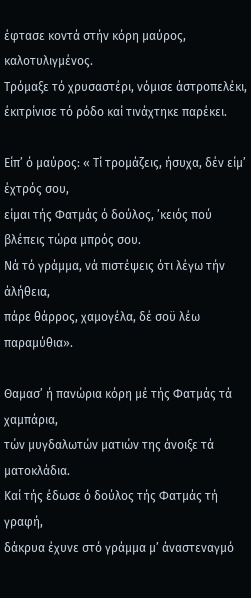έφτασε κοντά στήν κόρη μαύρος, καλοτυλιγμένος.
Τρόμαξε τό χρυσαστέρι, νόμισε άστροπελέκι,
έκιτρίνισε τό ρόδο καί τινάχτηκε παρέκει.

Είπ’ ό μαύρος: « Τί τρομάζεις, ήσυχα, δέν είμ’ έχτρός σου,
είμαι τής Φατμάς ό δούλος, ’κειός πού βλέπεις τώρα μπρός σου.
Νά τό γράμμα, νά πιστέψεις ότι λέγω τήν άλήθεια,
πάρε θάρρος, χαμογέλα, δέ σοϋ λέω παραμύθια».

Θαμασ’ ή πανώρια κόρη μέ τής Φατμάς τά χαμπάρια,
τών μυγδαλωτών ματιών της άνοιξε τά ματοκλάδια.
Καί τής έδωσε ό δούλος τής Φατμάς τή γραφή,
δάκρυα έχυνε στό γράμμα μ’ άναστεναγμό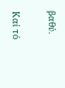βαθύ.

Καί τό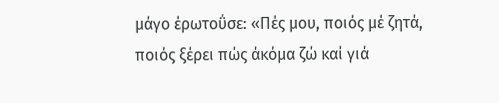μάγο έρωτοΰσε: «Πές μου, ποιός μέ ζητά,
ποιός ξέρει πώς άκόμα ζώ καί γιά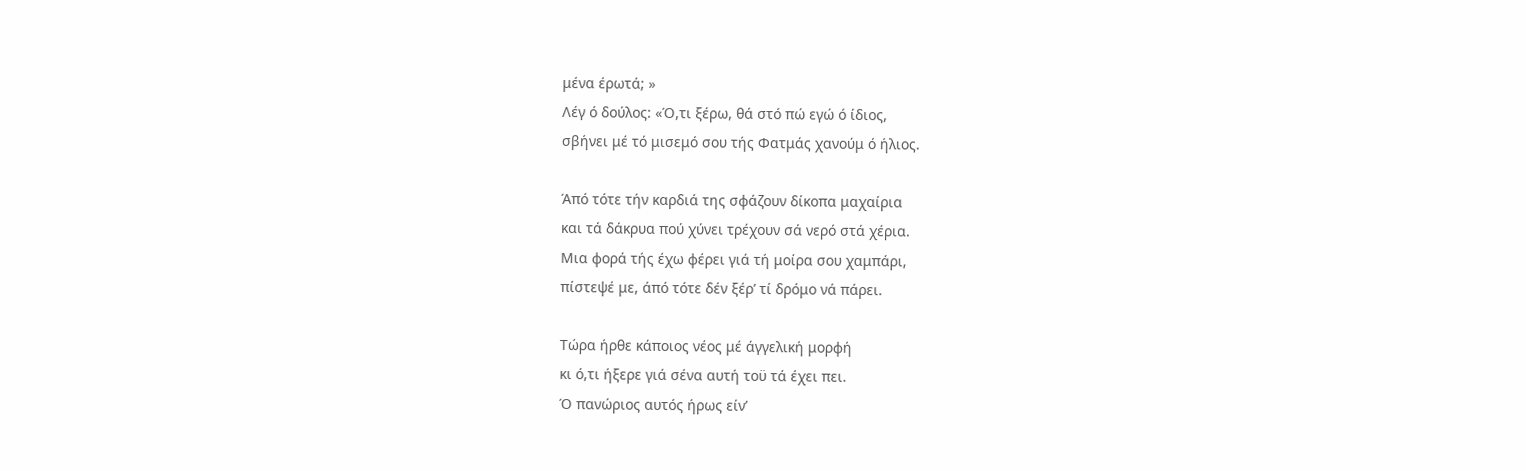μένα έρωτά; »
Λέγ ό δούλος: «Ό,τι ξέρω, θά στό πώ εγώ ό ίδιος,
σβήνει μέ τό μισεμό σου τής Φατμάς χανούμ ό ήλιος.

Άπό τότε τήν καρδιά της σφάζουν δίκοπα μαχαίρια
και τά δάκρυα πού χύνει τρέχουν σά νερό στά χέρια.
Μια φορά τής έχω φέρει γιά τή μοίρα σου χαμπάρι,
πίστεψέ με, άπό τότε δέν ξέρ’ τί δρόμο νά πάρει.

Τώρα ήρθε κάποιος νέος μέ άγγελική μορφή
κι ό,τι ήξερε γιά σένα αυτή τοϋ τά έχει πει.
Ό πανώριος αυτός ήρως είν’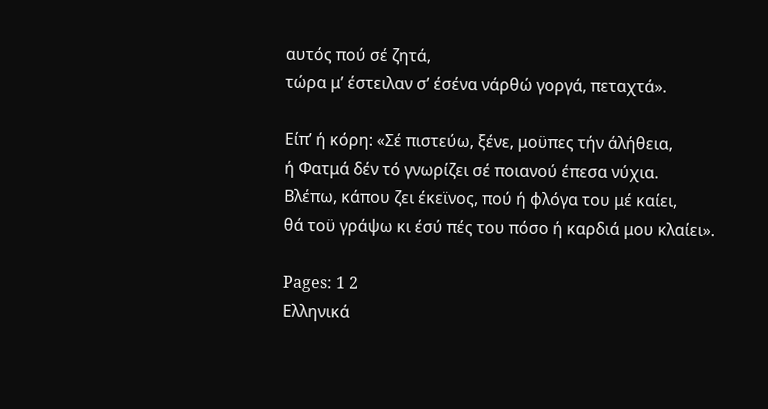αυτός πού σέ ζητά,
τώρα μ’ έστειλαν σ’ έσένα νάρθώ γοργά, πεταχτά».

Είπ’ ή κόρη: «Σέ πιστεύω, ξένε, μοϋπες τήν άλήθεια,
ή Φατμά δέν τό γνωρίζει σέ ποιανού έπεσα νύχια.
Βλέπω, κάπου ζει έκεϊνος, πού ή φλόγα του μέ καίει,
θά τοϋ γράψω κι έσύ πές του πόσο ή καρδιά μου κλαίει».

Pages: 1 2
Ελληνικά